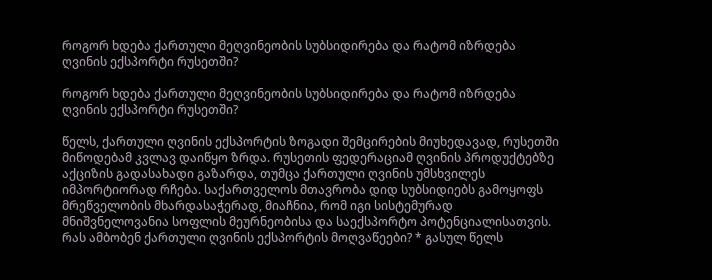როგორ ხდება ქართული მეღვინეობის სუბსიდირება და რატომ იზრდება ღვინის ექსპორტი რუსეთში?

როგორ ხდება ქართული მეღვინეობის სუბსიდირება და რატომ იზრდება ღვინის ექსპორტი რუსეთში?

წელს, ქართული ღვინის ექსპორტის ზოგადი შემცირების მიუხედავად, რუსეთში მიწოდებამ კვლავ დაიწყო ზრდა. რუსეთის ფედერაციამ ღვინის პროდუქტებზე აქციზის გადასახადი გაზარდა, თუმცა ქართული ღვინის უმსხვილეს იმპორტიორად რჩება. საქართველოს მთავრობა დიდ სუბსიდიებს გამოყოფს მრეწველობის მხარდასაჭერად, მიაჩნია, რომ იგი სისტემურად მნიშვნელოვანია სოფლის მეურნეობისა და საექსპორტო პოტენციალისათვის. რას ამბობენ ქართული ღვინის ექსპორტის მოღვაწეები? * გასულ წელს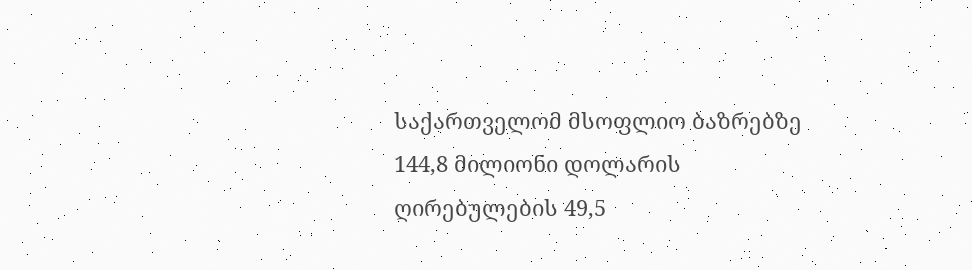საქართველომ მსოფლიო ბაზრებზე 144,8 მილიონი დოლარის ღირებულების 49,5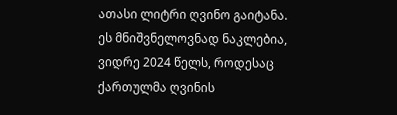ათასი ლიტრი ღვინო გაიტანა. ეს მნიშვნელოვნად ნაკლებია, ვიდრე 2024 წელს, როდესაც ქართულმა ღვინის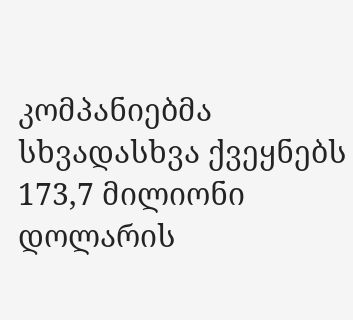კომპანიებმა სხვადასხვა ქვეყნებს 173,7 მილიონი დოლარის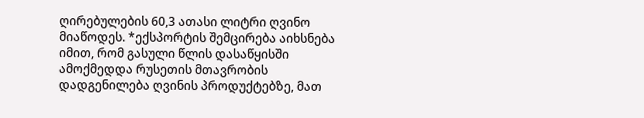ღირებულების 60,3 ათასი ლიტრი ღვინო მიაწოდეს. *ექსპორტის შემცირება აიხსნება იმით, რომ გასული წლის დასაწყისში ამოქმედდა რუსეთის მთავრობის დადგენილება ღვინის პროდუქტებზე, მათ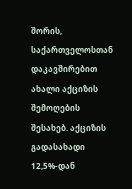შორის, საქართველოსთან დაკავშირებით ახალი აქციზის შემოღების შესახებ. აქციზის გადასახადი 12,5%-დან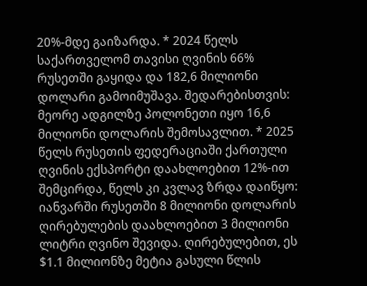20%-მდე გაიზარდა. * 2024 წელს საქართველომ თავისი ღვინის 66% რუსეთში გაყიდა და 182,6 მილიონი დოლარი გამოიმუშავა. შედარებისთვის: მეორე ადგილზე პოლონეთი იყო 16,6 მილიონი დოლარის შემოსავლით. * 2025 წელს რუსეთის ფედერაციაში ქართული ღვინის ექსპორტი დაახლოებით 12%-ით შემცირდა, წელს კი კვლავ ზრდა დაიწყო: იანვარში რუსეთში 8 მილიონი დოლარის ღირებულების დაახლოებით 3 მილიონი ლიტრი ღვინო შევიდა. ღირებულებით, ეს $1.1 მილიონზე მეტია გასული წლის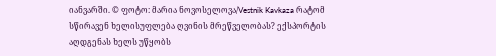იანვარში. © ფოტო: მარია ნოვოსელოვა/Vestnik Kavkaza რატომ სწირავენ ხელისუფლება ღვინის მრეწველობას? ექსპორტის აღდგენას ხელს უწყობს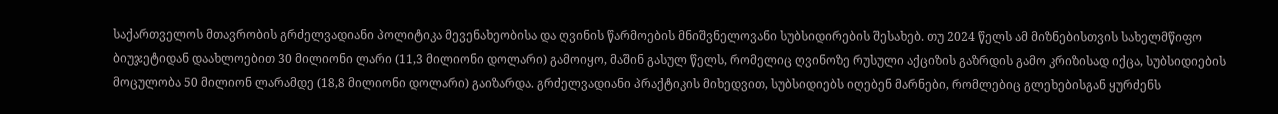საქართველოს მთავრობის გრძელვადიანი პოლიტიკა მევენახეობისა და ღვინის წარმოების მნიშვნელოვანი სუბსიდირების შესახებ. თუ 2024 წელს ამ მიზნებისთვის სახელმწიფო ბიუჯეტიდან დაახლოებით 30 მილიონი ლარი (11,3 მილიონი დოლარი) გამოიყო, მაშინ გასულ წელს, რომელიც ღვინოზე რუსული აქციზის გაზრდის გამო კრიზისად იქცა, სუბსიდიების მოცულობა 50 მილიონ ლარამდე (18,8 მილიონი დოლარი) გაიზარდა. გრძელვადიანი პრაქტიკის მიხედვით, სუბსიდიებს იღებენ მარნები, რომლებიც გლეხებისგან ყურძენს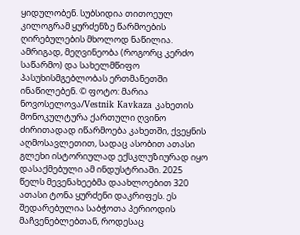ყიდულობენ. სუბსიდია თითოეულ კილოგრამ ყურძენზე წარმოების ღირებულების მხოლოდ ნაწილია. ამრიგად, მეღვინეობა (როგორც კერძო საწარმო) და სახელმწიფო პასუხისმგებლობას ერთმანეთში ინაწილებენ. © ფოტო: მარია ნოვოსელოვა/Vestnik Kavkaza კახეთის მონოკულტურა ქართული ღვინო ძირითადად იწარმოება კახეთში, ქვეყნის აღმოსავლეთით, სადაც ასობით ათასი გლეხი ისტორიულად ექსკლუზიურად იყო დასაქმებული ამ ინდუსტრიაში. 2025 წელს მევენახეებმა დაახლოებით 320 ათასი ტონა ყურძენი დაკრიფეს. ეს შედარებულია საბჭოთა პერიოდის მაჩვენებლებთან, როდესაც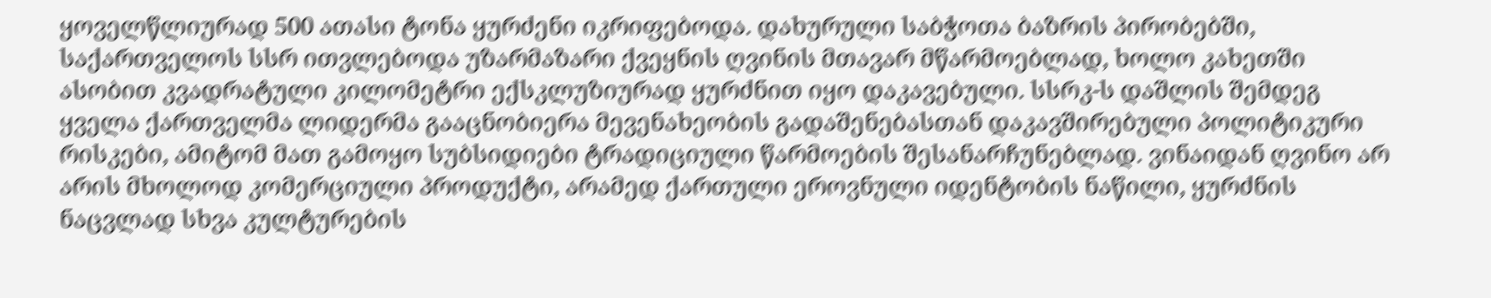ყოველწლიურად 500 ათასი ტონა ყურძენი იკრიფებოდა. დახურული საბჭოთა ბაზრის პირობებში, საქართველოს სსრ ითვლებოდა უზარმაზარი ქვეყნის ღვინის მთავარ მწარმოებლად, ხოლო კახეთში ასობით კვადრატული კილომეტრი ექსკლუზიურად ყურძნით იყო დაკავებული. სსრკ-ს დაშლის შემდეგ ყველა ქართველმა ლიდერმა გააცნობიერა მევენახეობის გადაშენებასთან დაკავშირებული პოლიტიკური რისკები, ამიტომ მათ გამოყო სუბსიდიები ტრადიციული წარმოების შესანარჩუნებლად. ვინაიდან ღვინო არ არის მხოლოდ კომერციული პროდუქტი, არამედ ქართული ეროვნული იდენტობის ნაწილი, ყურძნის ნაცვლად სხვა კულტურების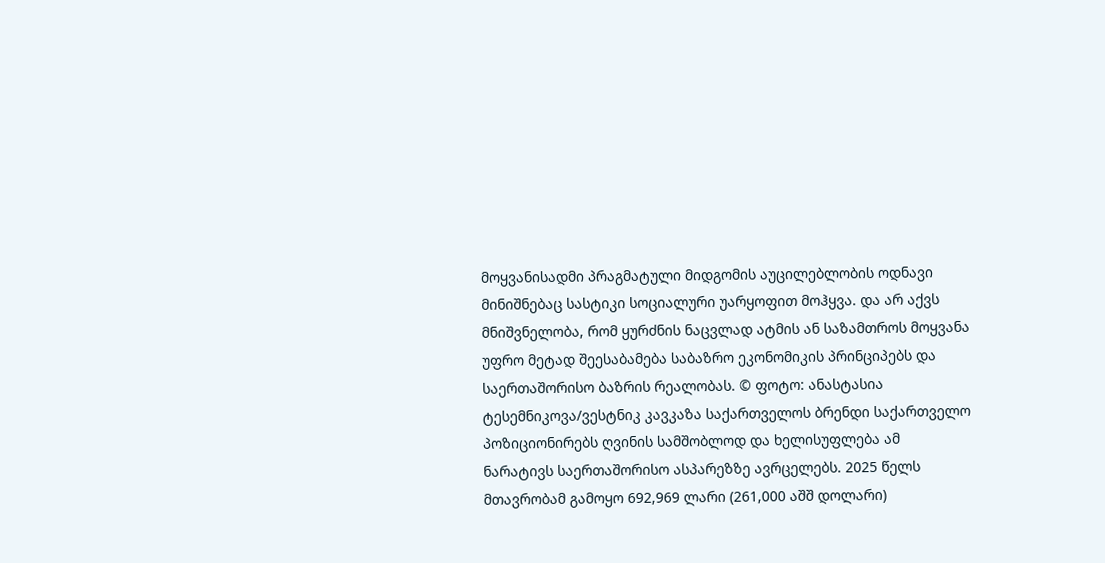მოყვანისადმი პრაგმატული მიდგომის აუცილებლობის ოდნავი მინიშნებაც სასტიკი სოციალური უარყოფით მოჰყვა. და არ აქვს მნიშვნელობა, რომ ყურძნის ნაცვლად ატმის ან საზამთროს მოყვანა უფრო მეტად შეესაბამება საბაზრო ეკონომიკის პრინციპებს და საერთაშორისო ბაზრის რეალობას. © ფოტო: ანასტასია ტესემნიკოვა/ვესტნიკ კავკაზა საქართველოს ბრენდი საქართველო პოზიციონირებს ღვინის სამშობლოდ და ხელისუფლება ამ ნარატივს საერთაშორისო ასპარეზზე ავრცელებს. 2025 წელს მთავრობამ გამოყო 692,969 ლარი (261,000 აშშ დოლარი)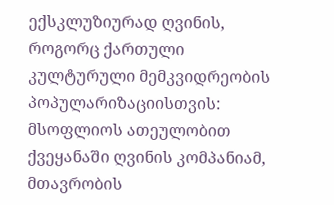ექსკლუზიურად ღვინის, როგორც ქართული კულტურული მემკვიდრეობის პოპულარიზაციისთვის: მსოფლიოს ათეულობით ქვეყანაში ღვინის კომპანიამ, მთავრობის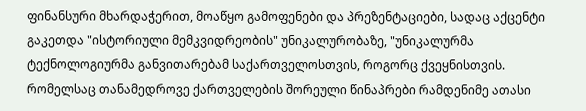ფინანსური მხარდაჭერით, მოაწყო გამოფენები და პრეზენტაციები, სადაც აქცენტი გაკეთდა "ისტორიული მემკვიდრეობის" უნიკალურობაზე, "უნიკალურმა ტექნოლოგიურმა განვითარებამ საქართველოსთვის, როგორც ქვეყნისთვის. რომელსაც თანამედროვე ქართველების შორეული წინაპრები რამდენიმე ათასი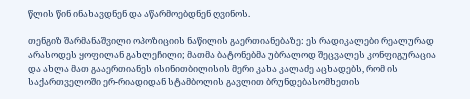წლის წინ ინახავდნენ და აწარმოებდნენ ღვინოს.

თენგიზ შარმანაშვილი ოპოზიციის ნაწილის გაერთიანებაზე: ეს რადიკალები რეალურად არასოდეს ყოფილან გახლეჩილი; მათმა ბატონებმა უბრალოდ შეცვალეს კონფიგურაცია და ახლა მათ გააერთიანეს ისინითბილისის მერი კახა კალაძე აცხადებს, რომ ის საქართველოში ერ-რიადიდან სტამბოლის გავლით ბრუნდებასომხეთის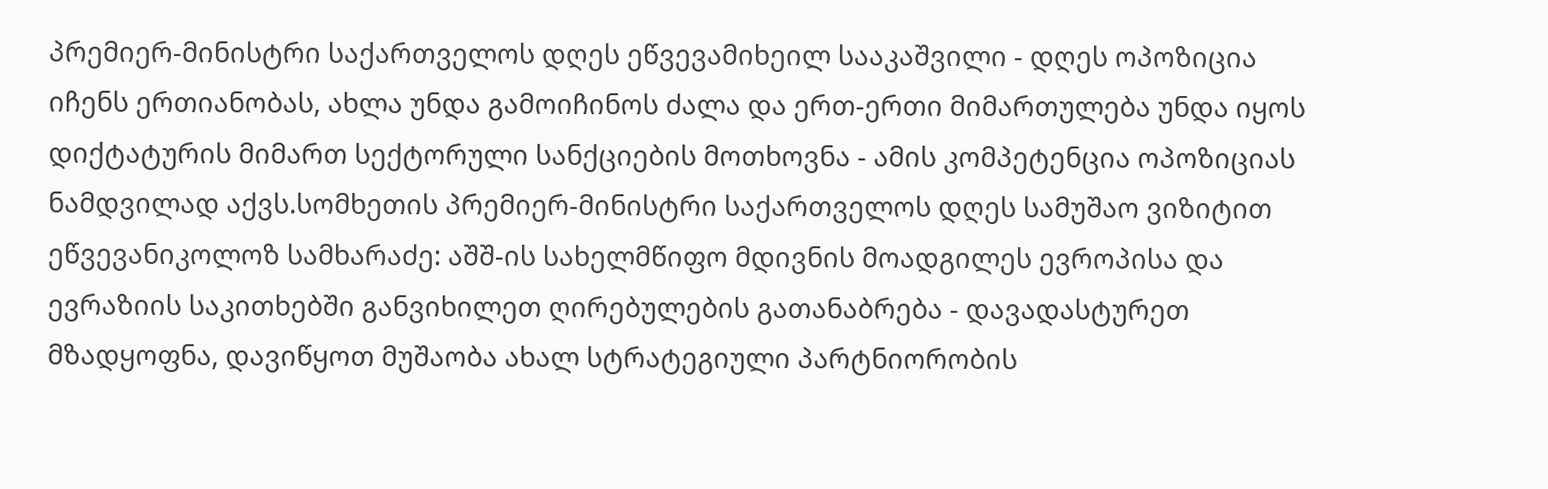პრემიერ-მინისტრი საქართველოს დღეს ეწვევამიხეილ სააკაშვილი - დღეს ოპოზიცია იჩენს ერთიანობას, ახლა უნდა გამოიჩინოს ძალა და ერთ-ერთი მიმართულება უნდა იყოს დიქტატურის მიმართ სექტორული სანქციების მოთხოვნა - ამის კომპეტენცია ოპოზიციას ნამდვილად აქვს.სომხეთის პრემიერ-მინისტრი საქართველოს დღეს სამუშაო ვიზიტით ეწვევანიკოლოზ სამხარაძე: აშშ-ის სახელმწიფო მდივნის მოადგილეს ევროპისა და ევრაზიის საკითხებში განვიხილეთ ღირებულების გათანაბრება - დავადასტურეთ მზადყოფნა, დავიწყოთ მუშაობა ახალ სტრატეგიული პარტნიორობის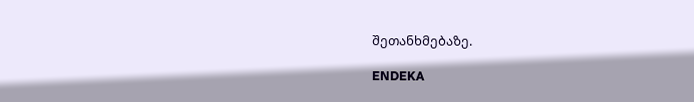შეთანხმებაზე.

ENDEKA